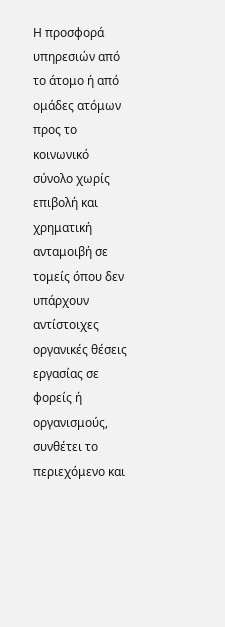Η προσφορά υπηρεσιών από το άτομο ή από ομάδες ατόμων προς το κοινωνικό σύνολο χωρίς επιβολή και χρηματική ανταμοιβή σε τομείς όπου δεν υπάρχουν αντίστοιχες οργανικές θέσεις εργασίας σε φορείς ή οργανισμούς, συνθέτει το περιεχόμενο και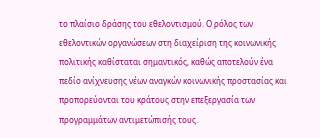το πλαίσιο δράσης του εθελοντισμού. Ο ρόλος των εθελοντικών οργανώσεων στη διαχείριση της κοινωνικής πολιτικής καθίσταται σημαντικός, καθώς αποτελούν ένα πεδίο ανίχνευσης νέων αναγκών κοινωνικής προστασίας και προπορεύονται του κράτους στην επεξεργασία των προγραμμάτων αντιμετώπισής τους.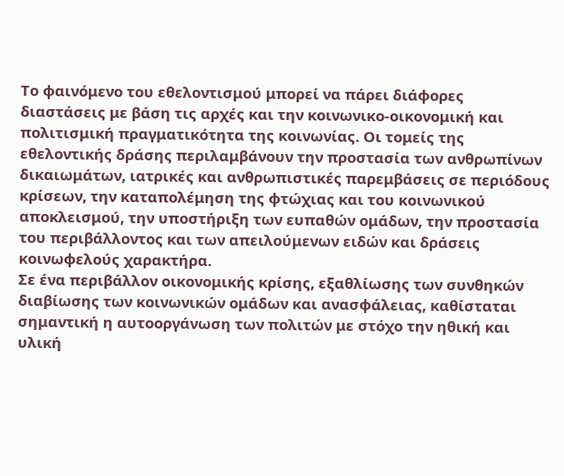Το φαινόμενο του εθελοντισμού μπορεί να πάρει διάφορες διαστάσεις με βάση τις αρχές και την κοινωνικο-οικονομική και πολιτισμική πραγματικότητα της κοινωνίας. Οι τομείς της εθελοντικής δράσης περιλαμβάνουν την προστασία των ανθρωπίνων δικαιωμάτων, ιατρικές και ανθρωπιστικές παρεμβάσεις σε περιόδους κρίσεων, την καταπολέμηση της φτώχιας και του κοινωνικού αποκλεισμού, την υποστήριξη των ευπαθών ομάδων, την προστασία του περιβάλλοντος και των απειλούμενων ειδών και δράσεις κοινωφελούς χαρακτήρα.
Σε ένα περιβάλλον οικονομικής κρίσης, εξαθλίωσης των συνθηκών διαβίωσης των κοινωνικών ομάδων και ανασφάλειας, καθίσταται σημαντική η αυτοοργάνωση των πολιτών με στόχο την ηθική και υλική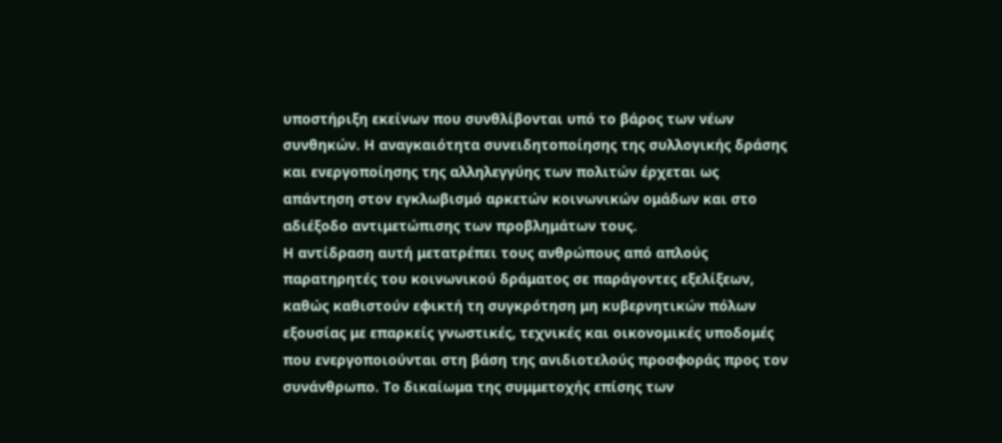υποστήριξη εκείνων που συνθλίβονται υπό το βάρος των νέων συνθηκών. Η αναγκαιότητα συνειδητοποίησης της συλλογικής δράσης και ενεργοποίησης της αλληλεγγύης των πολιτών έρχεται ως απάντηση στον εγκλωβισμό αρκετών κοινωνικών ομάδων και στο αδιέξοδο αντιμετώπισης των προβλημάτων τους.
Η αντίδραση αυτή μετατρέπει τους ανθρώπους από απλούς παρατηρητές του κοινωνικού δράματος σε παράγοντες εξελίξεων, καθώς καθιστούν εφικτή τη συγκρότηση μη κυβερνητικών πόλων εξουσίας με επαρκείς γνωστικές, τεχνικές και οικονομικές υποδομές που ενεργοποιούνται στη βάση της ανιδιοτελούς προσφοράς προς τον συνάνθρωπο. Το δικαίωμα της συμμετοχής επίσης των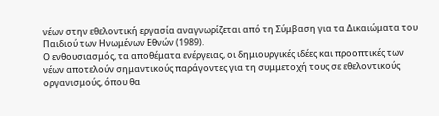νέων στην εθελοντική εργασία αναγνωρίζεται από τη Σύμβαση για τα Δικαιώματα του Παιδιού των Ηνωμένων Εθνών (1989).
Ο ενθουσιασμός, τα αποθέματα ενέργειας, οι δημιουργικές ιδέες και προοπτικές των νέων αποτελούν σημαντικούς παράγοντες για τη συμμετοχή τους σε εθελοντικούς οργανισμούς, όπου θα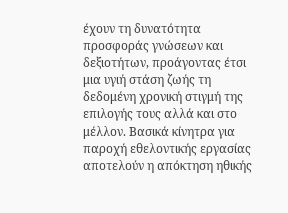έχουν τη δυνατότητα προσφοράς γνώσεων και δεξιοτήτων, προάγοντας έτσι μια υγιή στάση ζωής τη δεδομένη χρονική στιγμή της επιλογής τους αλλά και στο μέλλον. Βασικά κίνητρα για παροχή εθελοντικής εργασίας αποτελούν η απόκτηση ηθικής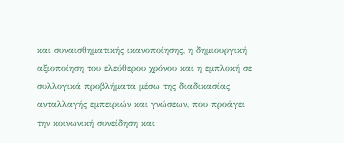και συναισθηματικής ικανοποίησης, η δημιουργική αξιοποίηση του ελεύθερου χρόνου και η εμπλοκή σε συλλογικά προβλήματα μέσω της διαδικασίας ανταλλαγής εμπειριών και γνώσεων, που προάγει την κοινωνική συνείδηση και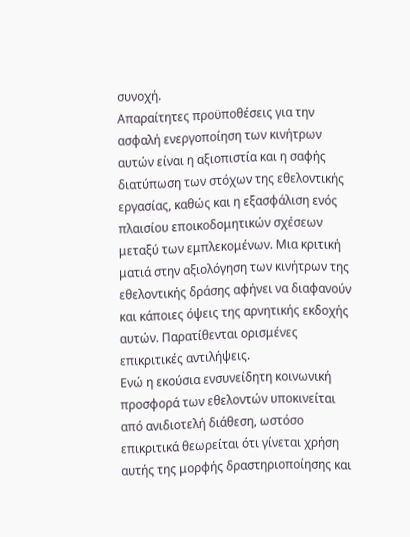συνοχή.
Απαραίτητες προϋποθέσεις για την ασφαλή ενεργοποίηση των κινήτρων αυτών είναι η αξιοπιστία και η σαφής διατύπωση των στόχων της εθελοντικής εργασίας, καθώς και η εξασφάλιση ενός πλαισίου εποικοδομητικών σχέσεων μεταξύ των εμπλεκομένων. Μια κριτική ματιά στην αξιολόγηση των κινήτρων της εθελοντικής δράσης αφήνει να διαφανούν και κάποιες όψεις της αρνητικής εκδοχής αυτών. Παρατίθενται ορισμένες επικριτικές αντιλήψεις.
Ενώ η εκούσια ενσυνείδητη κοινωνική προσφορά των εθελοντών υποκινείται από ανιδιοτελή διάθεση, ωστόσο επικριτικά θεωρείται ότι γίνεται χρήση αυτής της μορφής δραστηριοποίησης και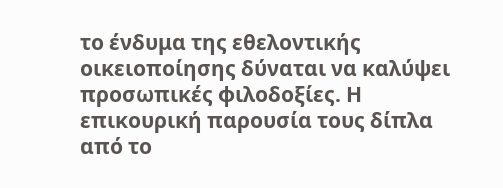το ένδυμα της εθελοντικής οικειοποίησης δύναται να καλύψει προσωπικές φιλοδοξίες. Η επικουρική παρουσία τους δίπλα από το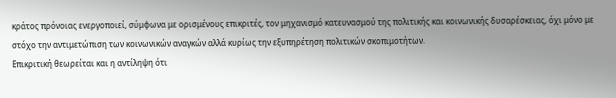κράτος πρόνοιας ενεργοποιεί, σύμφωνα με ορισμένους επικριτές, τον μηχανισμό κατευνασμού της πολιτικής και κοινωνικής δυσαρέσκειας, όχι μόνο με στόχο την αντιμετώπιση των κοινωνικών αναγκών αλλά κυρίως την εξυπηρέτηση πολιτικών σκοπιμοτήτων.
Επικριτική θεωρείται και η αντίληψη ότι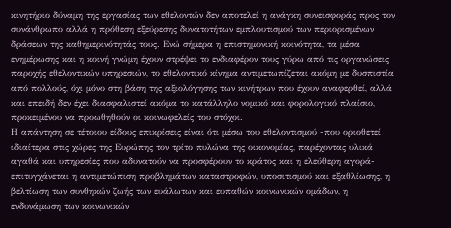κινητήριο δύναμη της εργασίας των εθελοντών δεν αποτελεί η ανάγκη συνεισφοράς προς τον συνάνθρωπο αλλά η πρόθεση εξεύρεσης δυνατοτήτων εμπλουτισμού των περιορισμένων δράσεων της καθημερινότητάς τους. Ενώ σήμερα η επιστημονική κοινότητα, τα μέσα ενημέρωσης και η κοινή γνώμη έχουν στρέψει το ενδιαφέρον τους γύρω από τις οργανώσεις παροχής εθελοντικών υπηρεσιών, το εθελοντικό κίνημα αντιμετωπίζεται ακόμη με δυσπιστία από πολλούς, όχι μόνο στη βάση της αξιολόγησης των κινήτρων που έχουν αναφερθεί, αλλά και επειδή δεν έχει διασφαλιστεί ακόμα το κατάλληλο νομικό και φορολογικό πλαίσιο, προκειμένου να προωθηθούν οι κοινωφελείς του στόχοι.
Η απάντηση σε τέτοιου είδους επικρίσεις είναι ότι μέσω του εθελοντισμού -που οριοθετεί ιδιαίτερα στις χώρες της Ευρώπης τον τρίτο πυλώνα της οικονομίας, παρέχοντας υλικά αγαθά και υπηρεσίες που αδυνατούν να προσφέρουν το κράτος και η ελεύθερη αγορά- επιτυγχάνεται η αντιμετώπιση προβλημάτων καταστροφών, υποσιτισμού και εξαθλίωσης, η βελτίωση των συνθηκών ζωής των ευάλωτων και ευπαθών κοινωνικών ομάδων, η ενδυνάμωση των κοινωνικών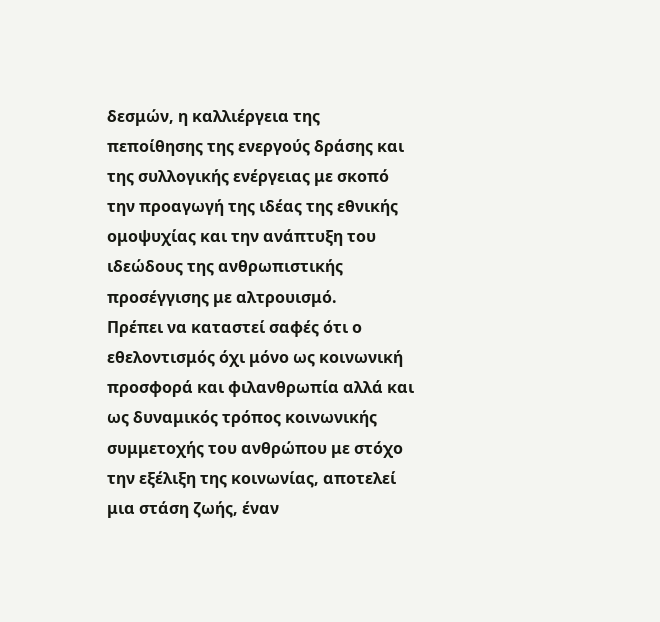δεσμών, η καλλιέργεια της πεποίθησης της ενεργούς δράσης και της συλλογικής ενέργειας με σκοπό την προαγωγή της ιδέας της εθνικής ομοψυχίας και την ανάπτυξη του ιδεώδους της ανθρωπιστικής προσέγγισης με αλτρουισμό.
Πρέπει να καταστεί σαφές ότι ο εθελοντισμός όχι μόνο ως κοινωνική προσφορά και φιλανθρωπία αλλά και ως δυναμικός τρόπος κοινωνικής συμμετοχής του ανθρώπου με στόχο την εξέλιξη της κοινωνίας, αποτελεί μια στάση ζωής, έναν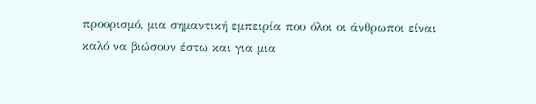προορισμό, µια σημαντική εμπειρία που όλοι οι άνθρωποι είναι καλό να βιώσουν έστω και για µια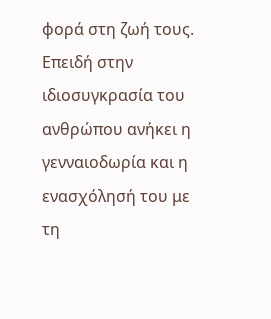φορά στη ζωή τους. Επειδή στην ιδιοσυγκρασία του ανθρώπου ανήκει η γενναιοδωρία και η ενασχόλησή του με τη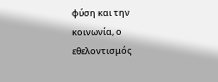φύση και την κοινωνία, ο εθελοντισμός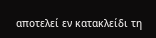αποτελεί εν κατακλείδι τη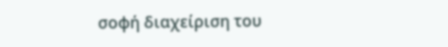σοφή διαχείριση του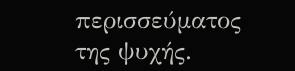περισσεύματος της ψυχής.